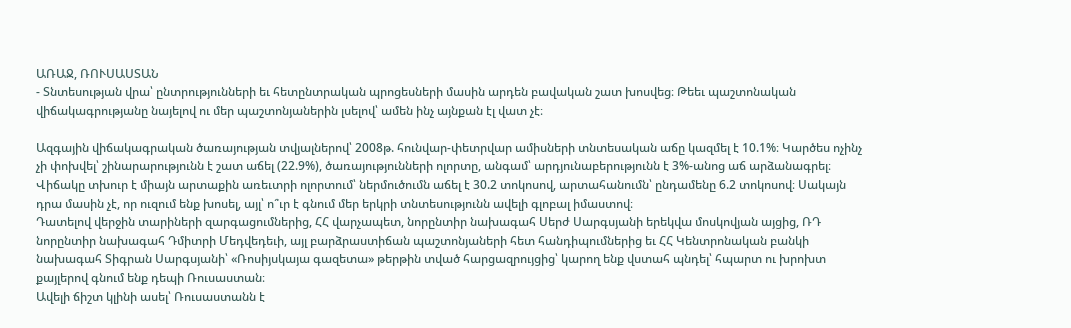ԱՌԱՋ, ՌՈՒՍԱՍՏԱՆ
- Տնտեսության վրա՝ ընտրությունների եւ հետընտրական պրոցեսների մասին արդեն բավական շատ խոսվեց։ Թեեւ պաշտոնական վիճակագրությանը նայելով ու մեր պաշտոնյաներին լսելով՝ ամեն ինչ այնքան էլ վատ չէ։

Ազգային վիճակագրական ծառայության տվյալներով՝ 2008թ. հունվար-փետրվար ամիսների տնտեսական աճը կազմել է 10.1%։ Կարծես ոչինչ չի փոխվել՝ շինարարությունն է շատ աճել (22.9%), ծառայությունների ոլորտը, անգամ՝ արդյունաբերությունն է 3%-անոց աճ արձանագրել։ Վիճակը տխուր է միայն արտաքին առեւտրի ոլորտում՝ ներմուծումն աճել է 30.2 տոկոսով, արտահանումն՝ ընդամենը 6.2 տոկոսով։ Սակայն դրա մասին չէ, որ ուզում ենք խոսել, այլ՝ ո՞ւր է գնում մեր երկրի տնտեսությունն ավելի գլոբալ իմաստով։
Դատելով վերջին տարիների զարգացումներից, ՀՀ վարչապետ, նորընտիր նախագահ Սերժ Սարգսյանի երեկվա մոսկովյան այցից, ՌԴ նորընտիր նախագահ Դմիտրի Մեդվեդեւի, այլ բարձրաստիճան պաշտոնյաների հետ հանդիպումներից եւ ՀՀ Կենտրոնական բանկի նախագահ Տիգրան Սարգսյանի՝ «Ռոսիյսկայա գազետա» թերթին տված հարցազրույցից՝ կարող ենք վստահ պնդել՝ հպարտ ու խրոխտ քայլերով գնում ենք դեպի Ռուսաստան։
Ավելի ճիշտ կլինի ասել՝ Ռուսաստանն է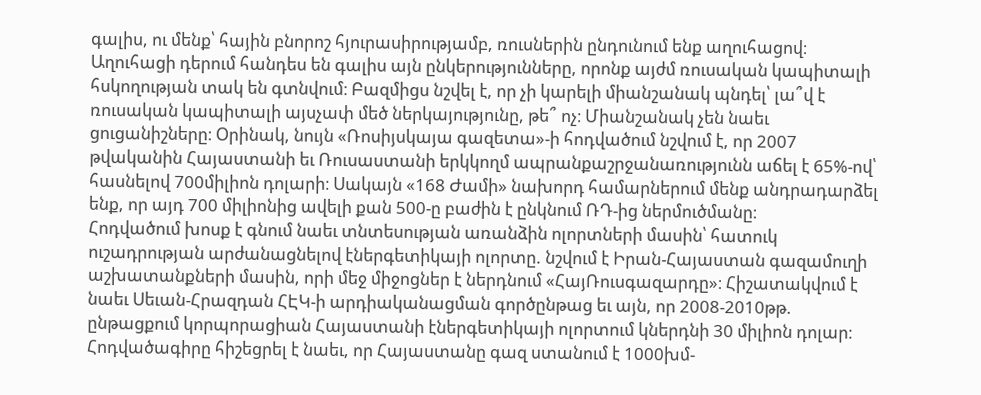գալիս, ու մենք՝ հային բնորոշ հյուրասիրությամբ, ռուսներին ընդունում ենք աղուհացով։ Աղուհացի դերում հանդես են գալիս այն ընկերությունները, որոնք այժմ ռուսական կապիտալի հսկողության տակ են գտնվում։ Բազմիցս նշվել է, որ չի կարելի միանշանակ պնդել՝ լա՞վ է ռուսական կապիտալի այսչափ մեծ ներկայությունը, թե՞ ոչ։ Միանշանակ չեն նաեւ ցուցանիշները։ Օրինակ, նույն «Ռոսիյսկայա գազետա»-ի հոդվածում նշվում է, որ 2007 թվականին Հայաստանի եւ Ռուսաստանի երկկողմ ապրանքաշրջանառությունն աճել է 65%-ով՝ հասնելով 700միլիոն դոլարի։ Սակայն «168 Ժամի» նախորդ համարներում մենք անդրադարձել ենք, որ այդ 700 միլիոնից ավելի քան 500-ը բաժին է ընկնում ՌԴ-ից ներմուծմանը։
Հոդվածում խոսք է գնում նաեւ տնտեսության առանձին ոլորտների մասին՝ հատուկ ուշադրության արժանացնելով էներգետիկայի ոլորտը. նշվում է Իրան-Հայաստան գազամուղի աշխատանքների մասին, որի մեջ միջոցներ է ներդնում «ՀայՌուսգազարդը»։ Հիշատակվում է նաեւ Սեւան-Հրազդան ՀԷԿ-ի արդիականացման գործընթաց եւ այն, որ 2008-2010թթ. ընթացքում կորպորացիան Հայաստանի էներգետիկայի ոլորտում կներդնի 30 միլիոն դոլար։ Հոդվածագիրը հիշեցրել է նաեւ, որ Հայաստանը գազ ստանում է 1000խմ-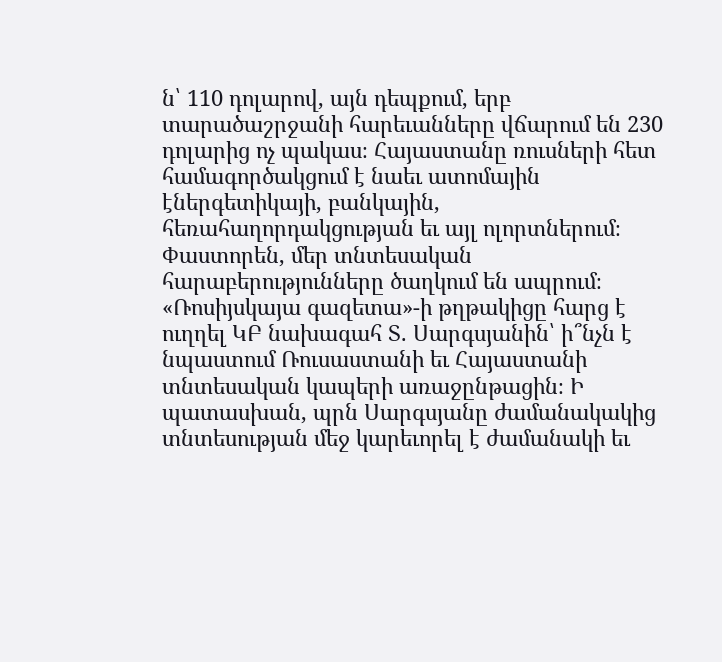ն՝ 110 դոլարով, այն դեպքում, երբ տարածաշրջանի հարեւանները վճարում են 230 դոլարից ոչ պակաս։ Հայաստանը ռուսների հետ համագործակցում է նաեւ ատոմային էներգետիկայի, բանկային, հեռահաղորդակցության եւ այլ ոլորտներում։ Փաստորեն, մեր տնտեսական հարաբերությունները ծաղկում են ապրում։
«Ռոսիյսկայա գազետա»-ի թղթակիցը հարց է ուղղել ԿԲ նախագահ Տ. Սարգսյանին՝ ի՞նչն է նպաստում Ռուսաստանի եւ Հայաստանի տնտեսական կապերի առաջընթացին։ Ի պատասխան, պրն Սարգսյանը ժամանակակից տնտեսության մեջ կարեւորել է ժամանակի եւ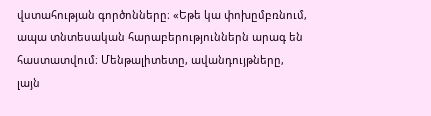վստահության գործոնները։ «Եթե կա փոխըմբռնում, ապա տնտեսական հարաբերություններն արագ են հաստատվում։ Մենթալիտետը, ավանդույթները, լայն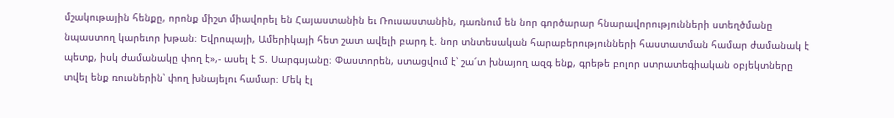մշակութային հենքը, որոնք միշտ միավորել են Հայաստանին եւ Ռուսաստանին, դառնում են նոր գործարար հնարավորությունների ստեղծմանը նպաստող կարեւոր խթան։ Եվրոպայի, Ամերիկայի հետ շատ ավելի բարդ է. նոր տնտեսական հարաբերությունների հաստատման համար ժամանակ է պետք, իսկ ժամանակը փող է»,- ասել է Տ. Սարգսյանը։ Փաստորեն, ստացվում է՝ շա՜տ խնայող ազգ ենք, գրեթե բոլոր ստրատեգիական օբյեկտները տվել ենք ռուսներին՝ փող խնայելու համար։ Մեկ էլ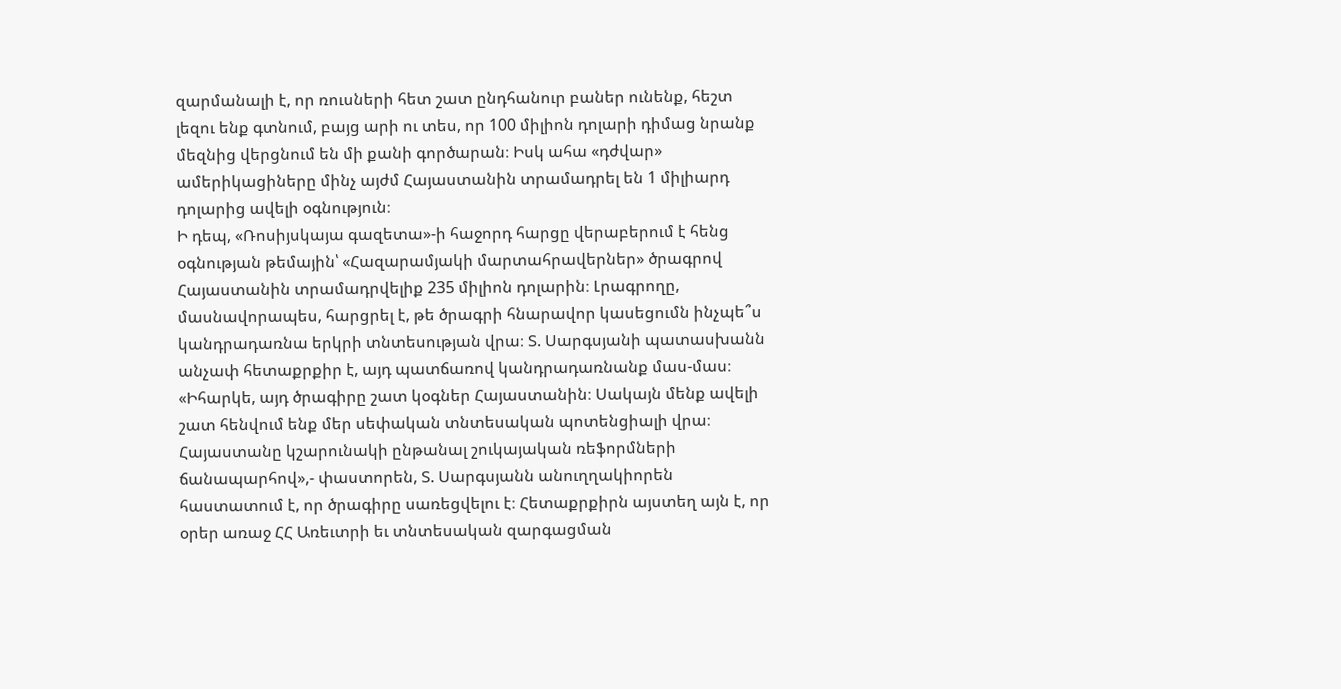զարմանալի է, որ ռուսների հետ շատ ընդհանուր բաներ ունենք, հեշտ լեզու ենք գտնում, բայց արի ու տես, որ 100 միլիոն դոլարի դիմաց նրանք մեզնից վերցնում են մի քանի գործարան։ Իսկ ահա «դժվար» ամերիկացիները մինչ այժմ Հայաստանին տրամադրել են 1 միլիարդ դոլարից ավելի օգնություն։
Ի դեպ, «Ռոսիյսկայա գազետա»-ի հաջորդ հարցը վերաբերում է հենց օգնության թեմային՝ «Հազարամյակի մարտահրավերներ» ծրագրով Հայաստանին տրամադրվելիք 235 միլիոն դոլարին։ Լրագրողը, մասնավորապես, հարցրել է, թե ծրագրի հնարավոր կասեցումն ինչպե՞ս կանդրադառնա երկրի տնտեսության վրա։ Տ. Սարգսյանի պատասխանն անչափ հետաքրքիր է, այդ պատճառով կանդրադառնանք մաս-մաս։ «Իհարկե, այդ ծրագիրը շատ կօգներ Հայաստանին։ Սակայն մենք ավելի շատ հենվում ենք մեր սեփական տնտեսական պոտենցիալի վրա։ Հայաստանը կշարունակի ընթանալ շուկայական ռեֆորմների ճանապարհով»,- փաստորեն, Տ. Սարգսյանն անուղղակիորեն հաստատում է, որ ծրագիրը սառեցվելու է։ Հետաքրքիրն այստեղ այն է, որ օրեր առաջ ՀՀ Առեւտրի եւ տնտեսական զարգացման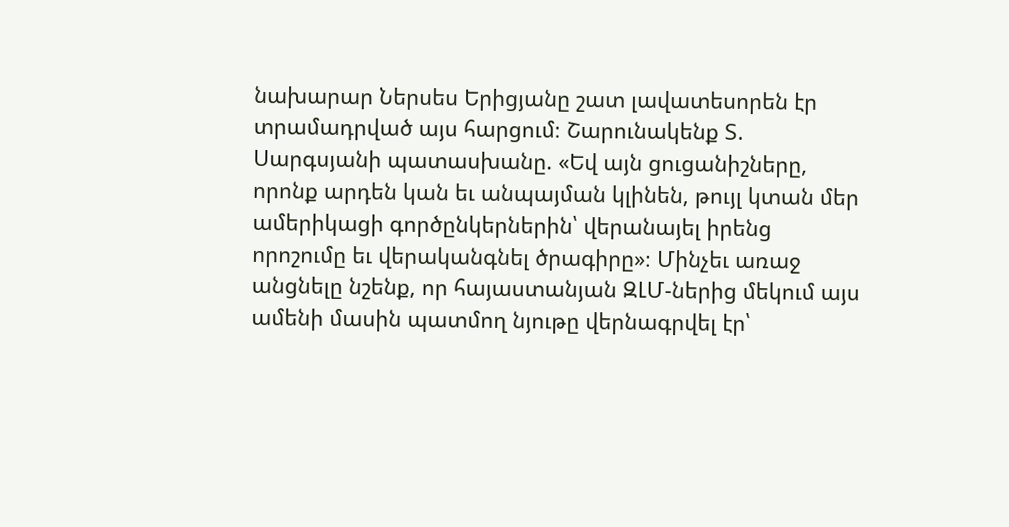նախարար Ներսես Երիցյանը շատ լավատեսորեն էր տրամադրված այս հարցում։ Շարունակենք Տ. Սարգսյանի պատասխանը. «Եվ այն ցուցանիշները, որոնք արդեն կան եւ անպայման կլինեն, թույլ կտան մեր ամերիկացի գործընկերներին՝ վերանայել իրենց որոշումը եւ վերականգնել ծրագիրը»։ Մինչեւ առաջ անցնելը նշենք, որ հայաստանյան ԶԼՄ-ներից մեկում այս ամենի մասին պատմող նյութը վերնագրվել էր՝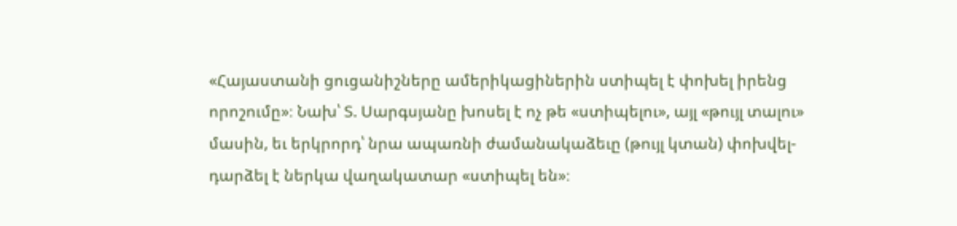«Հայաստանի ցուցանիշները ամերիկացիներին ստիպել է փոխել իրենց որոշումը»։ Նախ՝ Տ. Սարգսյանը խոսել է ոչ թե «ստիպելու», այլ «թույլ տալու» մասին, եւ երկրորդ՝ նրա ապառնի ժամանակաձեւը (թույլ կտան) փոխվել-դարձել է ներկա վաղակատար «ստիպել են»։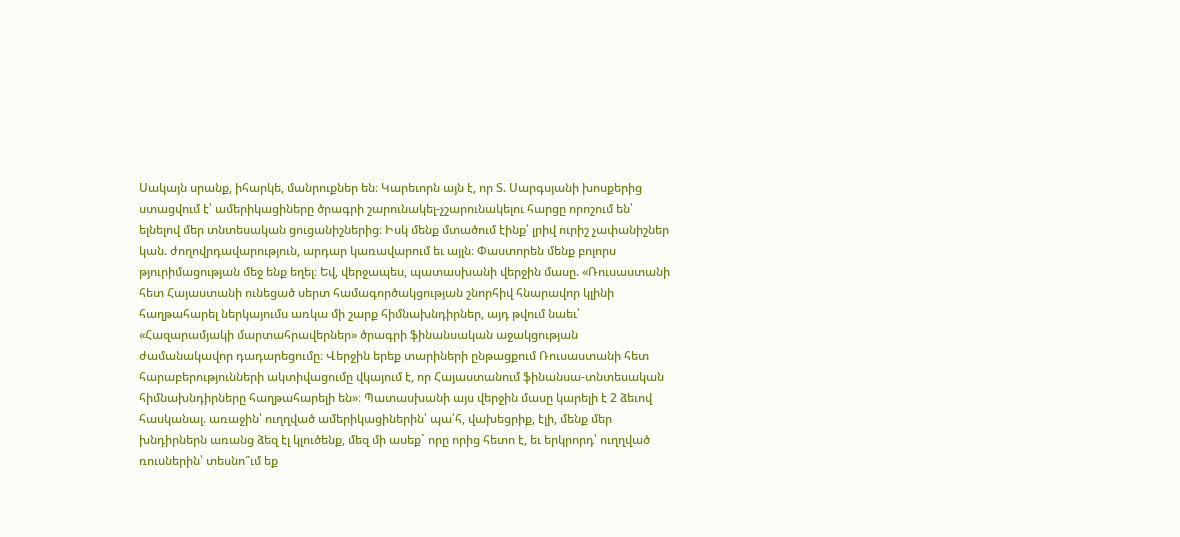Սակայն սրանք, իհարկե, մանրուքներ են։ Կարեւորն այն է, որ Տ. Սարգսյանի խոսքերից ստացվում է՝ ամերիկացիները ծրագրի շարունակել-չշարունակելու հարցը որոշում են՝ ելնելով մեր տնտեսական ցուցանիշներից։ Իսկ մենք մտածում էինք՝ լրիվ ուրիշ չափանիշներ կան. ժողովրդավարություն, արդար կառավարում եւ այլն։ Փաստորեն մենք բոլորս թյուրիմացության մեջ ենք եղել։ Եվ, վերջապես, պատասխանի վերջին մասը. «Ռուսաստանի հետ Հայաստանի ունեցած սերտ համագործակցության շնորհիվ հնարավոր կլինի հաղթահարել ներկայումս առկա մի շարք հիմնախնդիրներ, այդ թվում նաեւ՝ «Հազարամյակի մարտահրավերներ» ծրագրի ֆինանսական աջակցության ժամանակավոր դադարեցումը։ Վերջին երեք տարիների ընթացքում Ռուսաստանի հետ հարաբերությունների ակտիվացումը վկայում է, որ Հայաստանում ֆինանսա-տնտեսական հիմնախնդիրները հաղթահարելի են»։ Պատասխանի այս վերջին մասը կարելի է 2 ձեւով հասկանալ. առաջին՝ ուղղված ամերիկացիներին՝ պա՛հ, վախեցրիք, էլի, մենք մեր խնդիրներն առանց ձեզ էլ կլուծենք, մեզ մի ասեք` որը որից հետո է, եւ երկրորդ՝ ուղղված ռուսներին՝ տեսնո՞ւմ եք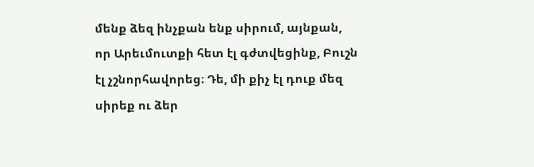մենք ձեզ ինչքան ենք սիրում, այնքան, որ Արեւմուտքի հետ էլ գժտվեցինք, Բուշն էլ չշնորհավորեց։ Դե, մի քիչ էլ դուք մեզ սիրեք ու ձեր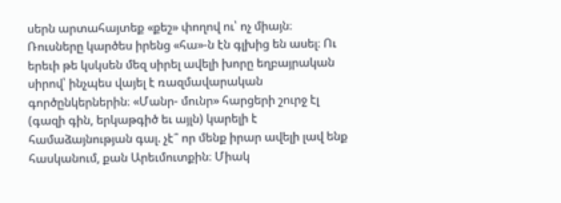սերն արտահայտեք «քեշ» փողով ու՝ ոչ միայն։
Ռուսները կարծես իրենց «հա»-ն էն գլխից են ասել։ Ու երեւի թե կսկսեն մեզ սիրել ավելի խորը եղբայրական սիրով՝ ինչպես վայել է ռազմավարական գործընկերներին։ «Մանր- մունր» հարցերի շուրջ էլ (գազի գին, երկաթգիծ եւ այլն) կարելի է համաձայնության գալ. չէ՞ որ մենք իրար ավելի լավ ենք հասկանում, քան Արեւմուտքին։ Միակ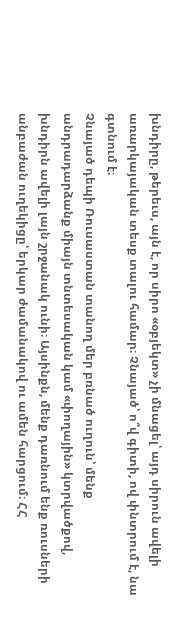խնդիրը, թերեւս, այն է, որ սիրո «օբյեկտ» չի մնացել՝ այդ սիրուն ավելի առարկայական տեսք տալու համար։ Չնայած՝ ո՞վ գիտի, ով փնտրում է, նա գտնում է։
Չնայած դեպի Ռուսաստան տանող մեր բռնած ուղուն՝ մենք անդրադարձանք միայն տնտեսական կամ «փողային» կտրվածքով, խնդիրն ավելի լայն շրջանակ ունի։ Այսինքն, մենք դառնում ենք ռուսների անբաժան ուղեկիցը՝ երկար ժամանակով ու ամեն հարցում։ ՀՀ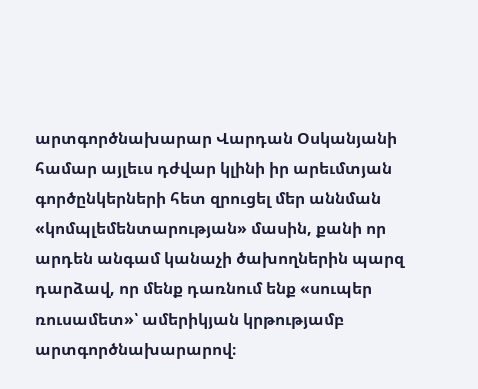արտգործնախարար Վարդան Օսկանյանի համար այլեւս դժվար կլինի իր արեւմտյան գործընկերների հետ զրուցել մեր աննման «կոմպլեմենտարության» մասին, քանի որ արդեն անգամ կանաչի ծախողներին պարզ դարձավ, որ մենք դառնում ենք «սուպեր ռուսամետ»՝ ամերիկյան կրթությամբ արտգործնախարարով։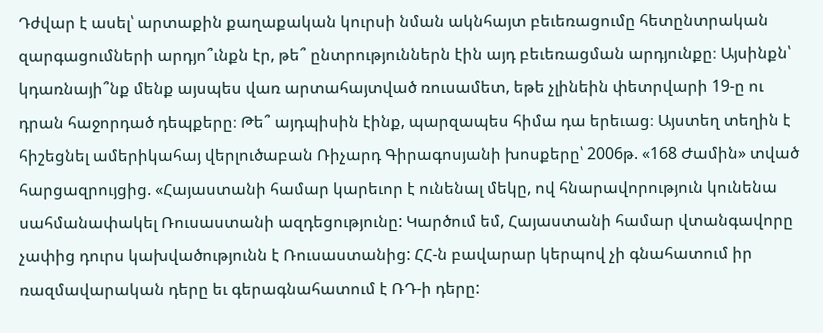Դժվար է ասել՝ արտաքին քաղաքական կուրսի նման ակնհայտ բեւեռացումը հետընտրական զարգացումների արդյո՞ւնքն էր, թե՞ ընտրություններն էին այդ բեւեռացման արդյունքը։ Այսինքն՝ կդառնայի՞նք մենք այսպես վառ արտահայտված ռուսամետ, եթե չլինեին փետրվարի 19-ը ու դրան հաջորդած դեպքերը։ Թե՞ այդպիսին էինք, պարզապես հիմա դա երեւաց։ Այստեղ տեղին է հիշեցնել ամերիկահայ վերլուծաբան Ռիչարդ Գիրագոսյանի խոսքերը՝ 2006թ. «168 Ժամին» տված հարցազրույցից. «Հայաստանի համար կարեւոր է ունենալ մեկը, ով հնարավորություն կունենա սահմանափակել Ռուսաստանի ազդեցությունը: Կարծում եմ, Հայաստանի համար վտանգավորը չափից դուրս կախվածությունն է Ռուսաստանից: ՀՀ-ն բավարար կերպով չի գնահատում իր ռազմավարական դերը եւ գերագնահատում է ՌԴ-ի դերը: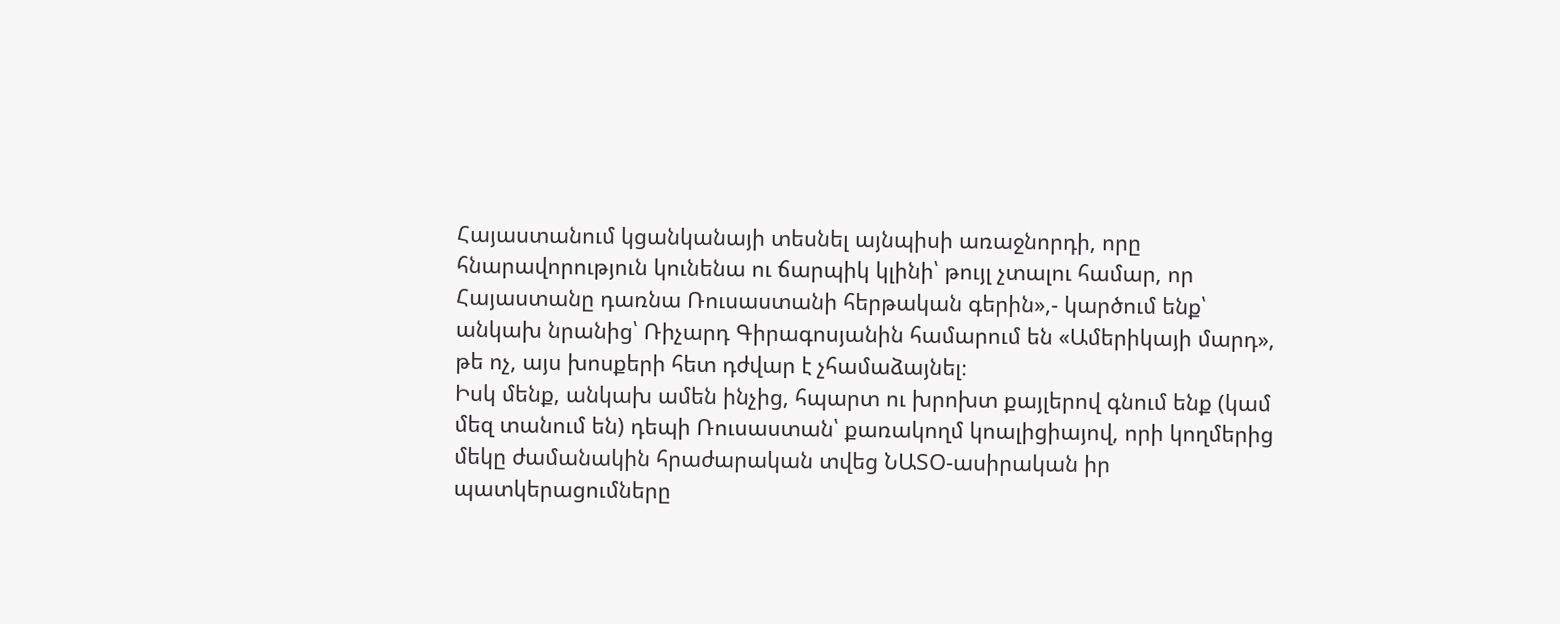Հայաստանում կցանկանայի տեսնել այնպիսի առաջնորդի, որը հնարավորություն կունենա ու ճարպիկ կլինի՝ թույլ չտալու համար, որ Հայաստանը դառնա Ռուսաստանի հերթական գերին»,- կարծում ենք՝ անկախ նրանից՝ Ռիչարդ Գիրագոսյանին համարում են «Ամերիկայի մարդ», թե ոչ, այս խոսքերի հետ դժվար է չհամաձայնել։
Իսկ մենք, անկախ ամեն ինչից, հպարտ ու խրոխտ քայլերով գնում ենք (կամ մեզ տանում են) դեպի Ռուսաստան՝ քառակողմ կոալիցիայով, որի կողմերից մեկը ժամանակին հրաժարական տվեց ՆԱՏՕ-ասիրական իր պատկերացումները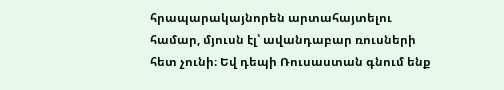հրապարակայնորեն արտահայտելու համար, մյուսն էլ՝ ավանդաբար ռուսների հետ չունի։ Եվ դեպի Ռուսաստան գնում ենք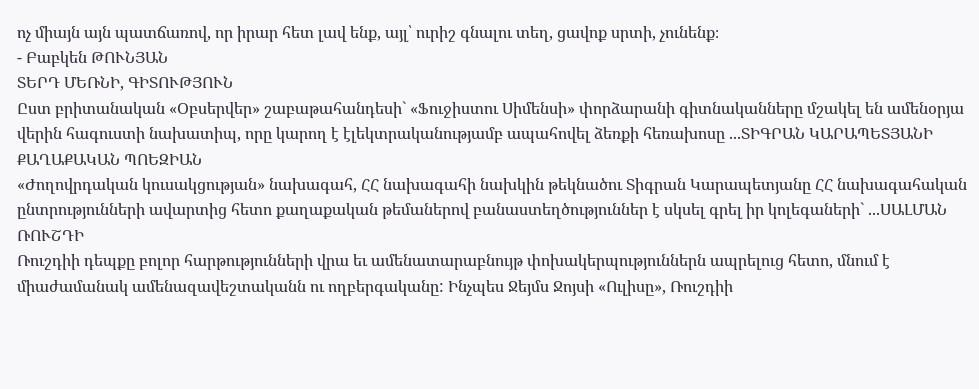ոչ միայն այն պատճառով, որ իրար հետ լավ ենք, այլ՝ ուրիշ գնալու տեղ, ցավոք սրտի, չունենք։
- Բաբկեն ԹՈՒՆՅԱՆ
ՏԵՐԴ ՄԵՌՆԻ, ԳԻՏՈՒԹՅՈՒՆ
Ըստ բրիտանական «Օբսերվեր» շաբաթահանդեսի` «Ֆուջիստու Սիմենսի» փորձարանի գիտնականները մշակել են ամենօրյա վերին հագուստի նախատիպ, որը կարող է էլեկտրականությամբ ապահովել ձեռքի հեռախոսը ...ՏԻԳՐԱՆ ԿԱՐԱՊԵՏՅԱՆԻ ՔԱՂԱՔԱԿԱՆ ՊՈԵԶԻԱՆ
«Ժողովրդական կուսակցության» նախագահ, ՀՀ նախագահի նախկին թեկնածու Տիգրան Կարապետյանը ՀՀ նախագահական ընտրությունների ավարտից հետո քաղաքական թեմաներով բանաստեղծություններ է սկսել գրել իր կոլեգաների` ...ՍԱԼՄԱՆ ՌՈՒՇԴԻ
Ռուշդիի դեպքը բոլոր հարթությունների վրա եւ ամենատարաբնույթ փոխակերպություններն ապրելուց հետո, մնում է միաժամանակ ամենազավեշտականն ու ողբերգականը: Ինչպես Ջեյմս Ջոյսի «Ուլիսը», Ռուշդիի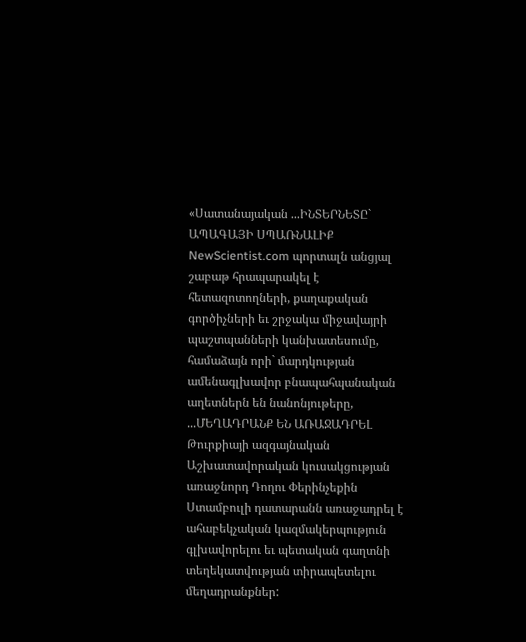«Սատանայական ...ԻՆՏԵՐՆԵՏԸ` ԱՊԱԳԱՅԻ ՍՊԱՌՆԱԼԻՔ
NewScientist.com պորտալն անցյալ շաբաթ հրապարակել է հետազոտողների, քաղաքական գործիչների եւ շրջակա միջավայրի պաշտպանների կանխատեսումը, համաձայն որի` մարդկության ամենագլխավոր բնապահպանական աղետներն են նանոնյութերը, ...ՄԵՂԱԴՐԱՆՔ ԵՆ ԱՌԱՋԱԴՐԵԼ
Թուրքիայի ազգայնական Աշխատավորական կուսակցության առաջնորդ Դողու Փերինչեքին Ստամբուլի դատարանն առաջադրել է ահաբեկչական կազմակերպություն գլխավորելու եւ պետական գաղտնի տեղեկատվության տիրապետելու մեղադրանքներ: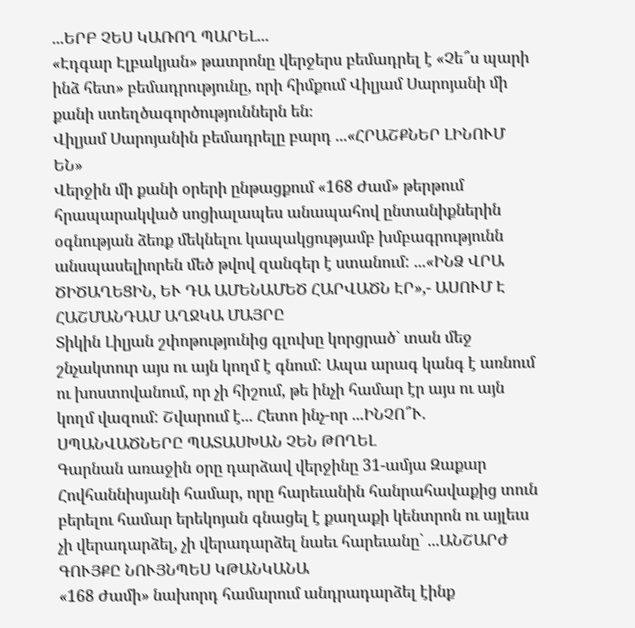...ԵՐԲ ՉԵՍ ԿԱՌՈՂ ՊԱՐԵԼ...
«Էդգար Էլբակյան» թատրոնը վերջերս բեմադրել է «Չե՞ս պարի ինձ հետ» բեմադրությունը, որի հիմքում Վիլյամ Սարոյանի մի քանի ստեղծագործություններն են։
Վիլյամ Սարոյանին բեմադրելը բարդ ...«ՀՐԱՇՔՆԵՐ ԼԻՆՈՒՄ ԵՆ»
Վերջին մի քանի օրերի ընթացքում «168 Ժամ» թերթում հրապարակված սոցիալապես անապահով ընտանիքներին օգնության ձեռք մեկնելու կապակցությամբ խմբագրությունն անսպասելիորեն մեծ թվով զանգեր է ստանում: ...«ԻՆՁ ՎՐԱ ԾԻԾԱՂԵՑԻՆ, ԵՒ ԴԱ ԱՄԵՆԱՄԵԾ ՀԱՐՎԱԾՆ ԷՐ»,- ԱՍՈՒՄ Է ՀԱՇՄԱՆԴԱՄ ԱՂՋԿԱ ՄԱՅՐԸ
Տիկին Լիլյան շփոթությունից գլուխը կորցրած` տան մեջ շնչակտուր այս ու այն կողմ է գնում: Ապա արագ կանգ է առնում ու խոստովանում, որ չի հիշում, թե ինչի համար էր այս ու այն կողմ վազում: Շվարում է... Հետո ինչ-որ ...ԻՆՉՈ՞Ւ. ՍՊԱՆՎԱԾՆԵՐԸ ՊԱՏԱՍԽԱՆ ՉԵՆ ԹՈՂԵԼ
Գարնան առաջին օրը դարձավ վերջինը 31-ամյա Զաքար Հովհաննիսյանի համար, որը հարեւանին հանրահավաքից տուն բերելու համար երեկոյան գնացել է քաղաքի կենտրոն ու այլեւս չի վերադարձել, չի վերադարձել նաեւ հարեւանը` ...ԱՆՇԱՐԺ ԳՈՒՅՔԸ ՆՈՒՅՆՊԵՍ ԿԹԱՆԿԱՆԱ
«168 Ժամի» նախորդ համարում անդրադարձել էինք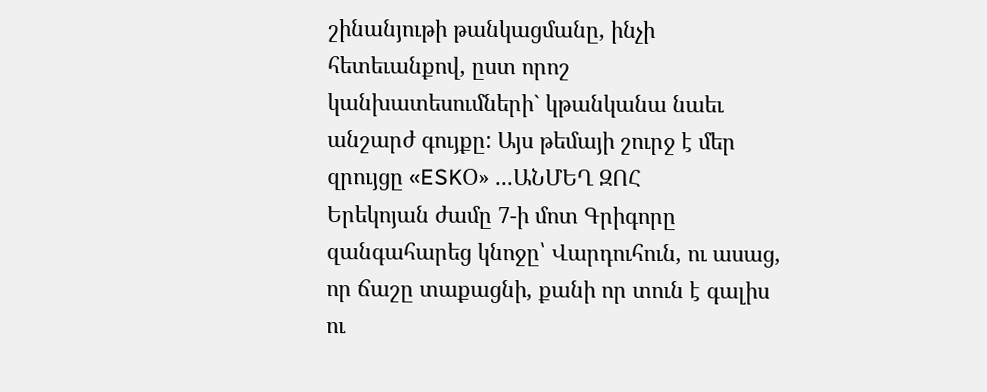շինանյութի թանկացմանը, ինչի հետեւանքով, ըստ որոշ կանխատեսումների` կթանկանա նաեւ անշարժ գույքը: Այս թեմայի շուրջ է մեր զրույցը «ESKՕ» ...ԱՆՄԵՂ ԶՈՀ
Երեկոյան ժամը 7-ի մոտ Գրիգորը զանգահարեց կնոջը՝ Վարդուհուն, ու ասաց, որ ճաշը տաքացնի, քանի որ տուն է գալիս ու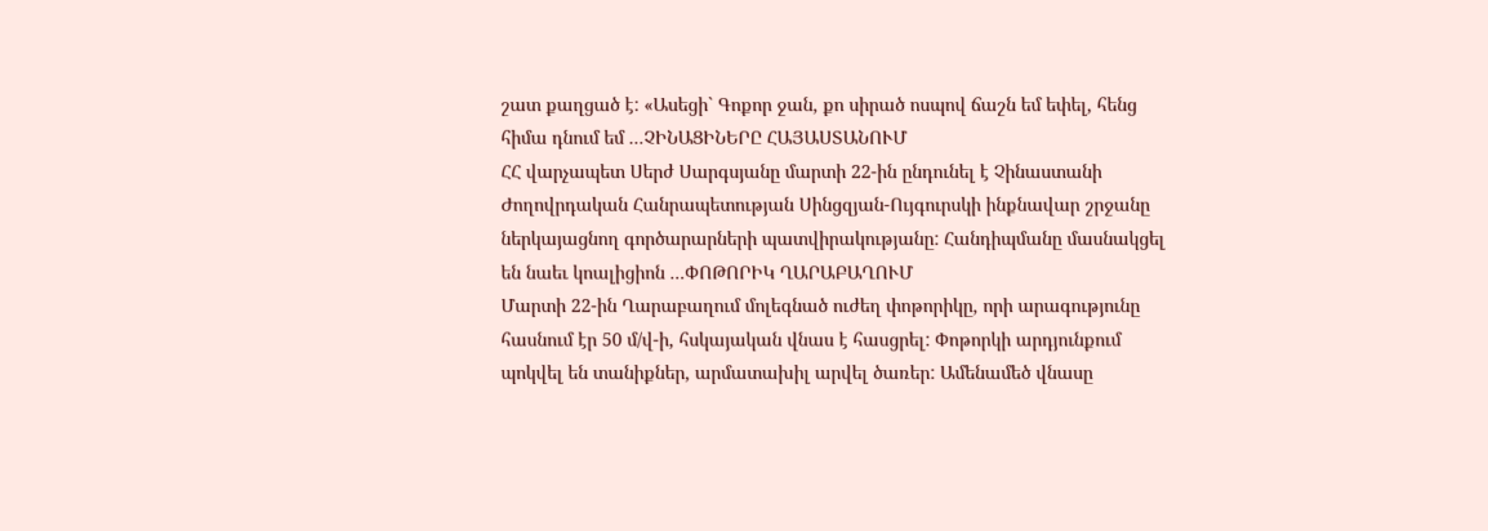շատ քաղցած է: «Ասեցի` Գոքոր ջան, քո սիրած ոսպով ճաշն եմ եփել, հենց հիմա դնում եմ ...ՉԻՆԱՑԻՆԵՐԸ ՀԱՅԱՍՏԱՆՈՒՄ
ՀՀ վարչապետ Սերժ Սարգսյանը մարտի 22-ին ընդունել է Չինաստանի Ժողովրդական Հանրապետության Սինցզյան-Ույգուրսկի ինքնավար շրջանը ներկայացնող գործարարների պատվիրակությանը: Հանդիպմանը մասնակցել են նաեւ կոալիցիոն ...ՓՈԹՈՐԻԿ ՂԱՐԱԲԱՂՈՒՄ
Մարտի 22-ին Ղարաբաղում մոլեգնած ուժեղ փոթորիկը, որի արագությունը հասնում էր 50 մ/վ-ի, հսկայական վնաս է հասցրել: Փոթորկի արդյունքում պոկվել են տանիքներ, արմատախիլ արվել ծառեր: Ամենամեծ վնասը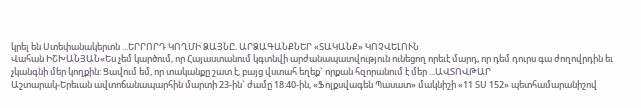կրել են Ստեփանակերտն ...ԵՐՐՈՐԴ ԿՈՂՄԻ ՁԱՅՆԸ. ԱՐՁԱԳԱՆՔՆԵՐ «ՏԱԿԱՆՔ» ԿՈՉՎԵԼՈՒՆ
Վահան ԻՇԽԱՆՅԱՆ«Ես չեմ կարծում, որ Հայաստանում կգտնվի արժանապատվություն ունեցող որեւէ մարդ, որ դեմ դուրս գա ժողովրդին եւ չկանգնի մեր կողքին: Ցավում եմ, որ տականքը շատ է, բայց վստահ եղեք` որքան հզորանում է մեր ...ԱՎՏՈՎԹԱՐ
Աշտարակ-Երեւան ավտոճանապարհին մարտի 23-ին` ժամը 18:40-ին, «Ֆոլքսվագեն Պասատ» մակնիշի «11 ՏՍ 152» պետհամարանիշով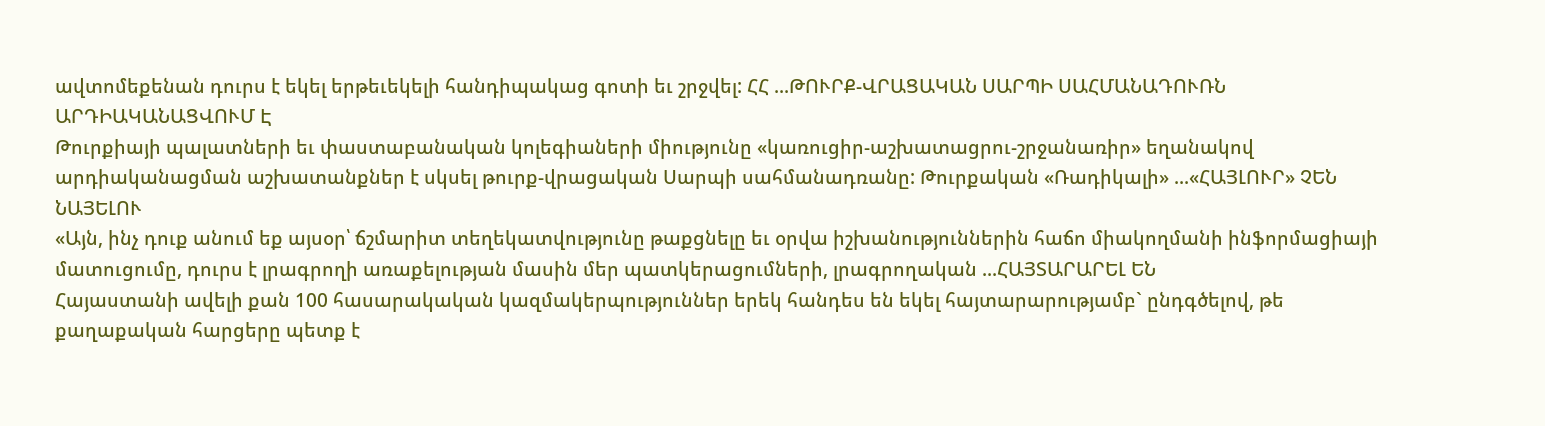ավտոմեքենան դուրս է եկել երթեւեկելի հանդիպակաց գոտի եւ շրջվել: ՀՀ ...ԹՈՒՐՔ-ՎՐԱՑԱԿԱՆ ՍԱՐՊԻ ՍԱՀՄԱՆԱԴՈՒՌՆ ԱՐԴԻԱԿԱՆԱՑՎՈՒՄ Է
Թուրքիայի պալատների եւ փաստաբանական կոլեգիաների միությունը «կառուցիր-աշխատացրու-շրջանառիր» եղանակով արդիականացման աշխատանքներ է սկսել թուրք-վրացական Սարպի սահմանադռանը: Թուրքական «Ռադիկալի» ...«ՀԱՅԼՈՒՐ» ՉԵՆ ՆԱՅԵԼՈՒ
«Այն, ինչ դուք անում եք այսօր՝ ճշմարիտ տեղեկատվությունը թաքցնելը եւ օրվա իշխանություններին հաճո միակողմանի ինֆորմացիայի մատուցումը, դուրս է լրագրողի առաքելության մասին մեր պատկերացումների, լրագրողական ...ՀԱՅՏԱՐԱՐԵԼ ԵՆ
Հայաստանի ավելի քան 100 հասարակական կազմակերպություններ երեկ հանդես են եկել հայտարարությամբ` ընդգծելով, թե քաղաքական հարցերը պետք է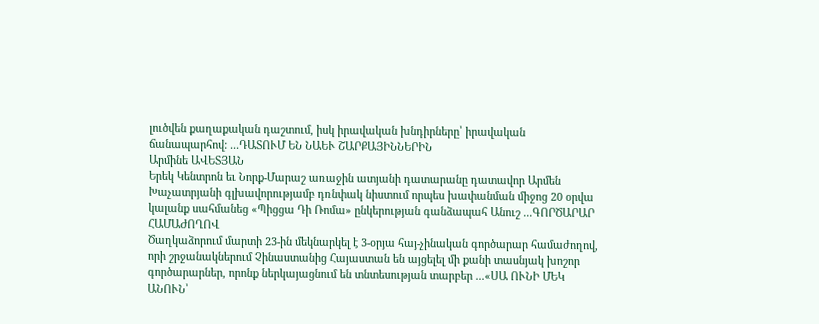լուծվեն քաղաքական դաշտում, իսկ իրավական խնդիրները՝ իրավական ճանապարհով: ...ԴԱՏՈՒՄ ԵՆ ՆԱԵՒ ՇԱՐՔԱՅԻՆՆԵՐԻՆ
Արմինե ԱՎԵՏՅԱՆ
Երեկ Կենտրոն եւ Նորք-Մարաշ առաջին ատյանի դատարանը դատավոր Արմեն Խաչատրյանի գլխավորությամբ դռնփակ նիստում որպես խափանման միջոց 20 օրվա կալանք սահմանեց «Պիցցա Դի Ռոմա» ընկերության գանձապահ Անուշ ...ԳՈՐԾԱՐԱՐ ՀԱՄԱԺՈՂՈՎ
Ծաղկաձորում մարտի 23-ին մեկնարկել է 3-օրյա հայ-չինական գործարար համաժողով, որի շրջանակներում Չինաստանից Հայաստան են այցելել մի քանի տասնյակ խոշոր գործարարներ, որոնք ներկայացնում են տնտեսության տարբեր ...«ՍԱ ՈՒՆԻ ՄԵԿ ԱՆՈՒՆ՝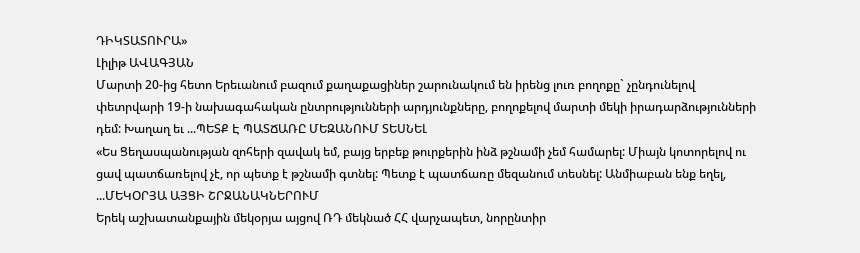ԴԻԿՏԱՏՈՒՐԱ»
Լիլիթ ԱՎԱԳՅԱՆ
Մարտի 20-ից հետո Երեւանում բազում քաղաքացիներ շարունակում են իրենց լուռ բողոքը` չընդունելով փետրվարի 19-ի նախագահական ընտրությունների արդյունքները, բողոքելով մարտի մեկի իրադարձությունների դեմ: Խաղաղ եւ ...ՊԵՏՔ Է ՊԱՏՃԱՌԸ ՄԵԶԱՆՈՒՄ ՏԵՍՆԵԼ
«Ես Ցեղասպանության զոհերի զավակ եմ, բայց երբեք թուրքերին ինձ թշնամի չեմ համարել: Միայն կոտորելով ու ցավ պատճառելով չէ, որ պետք է թշնամի գտնել: Պետք է պատճառը մեզանում տեսնել: Անմիաբան ենք եղել, ...ՄԵԿՕՐՅԱ ԱՅՑԻ ՇՐՋԱՆԱԿՆԵՐՈՒՄ
Երեկ աշխատանքային մեկօրյա այցով ՌԴ մեկնած ՀՀ վարչապետ, նորընտիր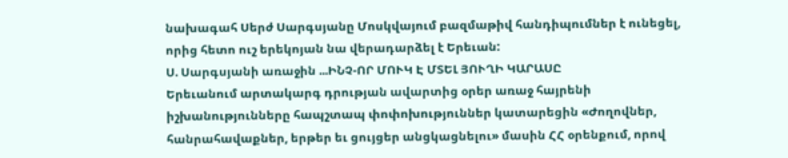նախագահ Սերժ Սարգսյանը Մոսկվայում բազմաթիվ հանդիպումներ է ունեցել, որից հետո ուշ երեկոյան նա վերադարձել է Երեւան:
Ս. Սարգսյանի առաջին ...ԻՆՉ-ՈՐ ՄՈՒԿ Է ՄՏԵԼ ՅՈՒՂԻ ԿԱՐԱՍԸ
Երեւանում արտակարգ դրության ավարտից օրեր առաջ հայրենի իշխանությունները հապշտապ փոփոխություններ կատարեցին «Ժողովներ, հանրահավաքներ, երթեր եւ ցույցեր անցկացնելու» մասին ՀՀ օրենքում, որով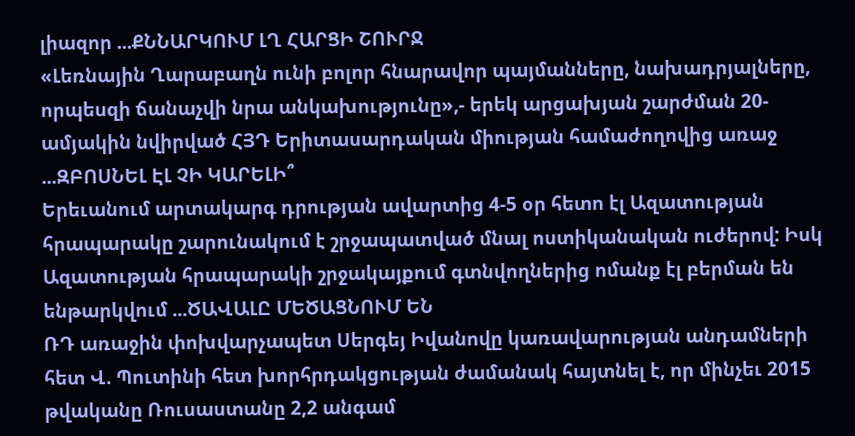լիազոր ...ՔՆՆԱՐԿՈՒՄ ԼՂ ՀԱՐՑԻ ՇՈՒՐՋ
«Լեռնային Ղարաբաղն ունի բոլոր հնարավոր պայմանները, նախադրյալները, որպեսզի ճանաչվի նրա անկախությունը»,- երեկ արցախյան շարժման 20-ամյակին նվիրված ՀՅԴ Երիտասարդական միության համաժողովից առաջ ...ԶԲՈՍՆԵԼ ԷԼ ՉԻ ԿԱՐԵԼԻ՞
Երեւանում արտակարգ դրության ավարտից 4-5 օր հետո էլ Ազատության հրապարակը շարունակում է շրջապատված մնալ ոստիկանական ուժերով: Իսկ Ազատության հրապարակի շրջակայքում գտնվողներից ոմանք էլ բերման են ենթարկվում ...ԾԱՎԱԼԸ ՄԵԾԱՑՆՈՒՄ ԵՆ
ՌԴ առաջին փոխվարչապետ Սերգեյ Իվանովը կառավարության անդամների հետ Վ. Պուտինի հետ խորհրդակցության ժամանակ հայտնել է, որ մինչեւ 2015 թվականը Ռուսաստանը 2,2 անգամ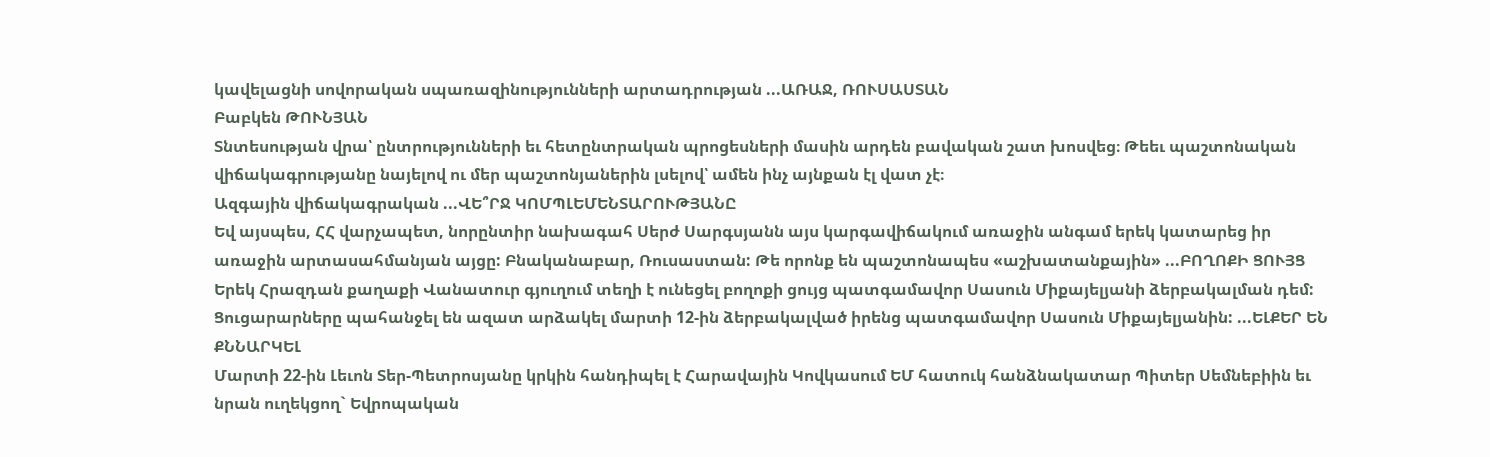կավելացնի սովորական սպառազինությունների արտադրության ...ԱՌԱՋ, ՌՈՒՍԱՍՏԱՆ
Բաբկեն ԹՈՒՆՅԱՆ
Տնտեսության վրա՝ ընտրությունների եւ հետընտրական պրոցեսների մասին արդեն բավական շատ խոսվեց։ Թեեւ պաշտոնական վիճակագրությանը նայելով ու մեր պաշտոնյաներին լսելով՝ ամեն ինչ այնքան էլ վատ չէ։
Ազգային վիճակագրական ...ՎԵ՞ՐՋ ԿՈՄՊԼԵՄԵՆՏԱՐՈՒԹՅԱՆԸ
Եվ այսպես, ՀՀ վարչապետ, նորընտիր նախագահ Սերժ Սարգսյանն այս կարգավիճակում առաջին անգամ երեկ կատարեց իր առաջին արտասահմանյան այցը: Բնականաբար, Ռուսաստան: Թե որոնք են պաշտոնապես «աշխատանքային» ...ԲՈՂՈՔԻ ՑՈՒՅՑ
Երեկ Հրազդան քաղաքի Վանատուր գյուղում տեղի է ունեցել բողոքի ցույց պատգամավոր Սասուն Միքայելյանի ձերբակալման դեմ: Ցուցարարները պահանջել են ազատ արձակել մարտի 12-ին ձերբակալված իրենց պատգամավոր Սասուն Միքայելյանին: ...ԵԼՔԵՐ ԵՆ ՔՆՆԱՐԿԵԼ
Մարտի 22-ին Լեւոն Տեր-Պետրոսյանը կրկին հանդիպել է Հարավային Կովկասում ԵՄ հատուկ հանձնակատար Պիտեր Սեմնեբիին եւ նրան ուղեկցող` Եվրոպական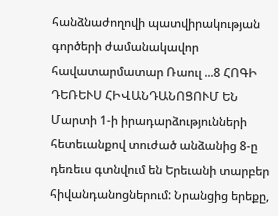հանձնաժողովի պատվիրակության գործերի ժամանակավոր հավատարմատար Ռաուլ ...8 ՀՈԳԻ ԴԵՌԵՒՍ ՀԻՎԱՆԴԱՆՈՑՈՒՄ ԵՆ
Մարտի 1-ի իրադարձությունների հետեւանքով տուժած անձանից 8-ը դեռեւս գտնվում են Երեւանի տարբեր հիվանդանոցներում: Նրանցից երեքը,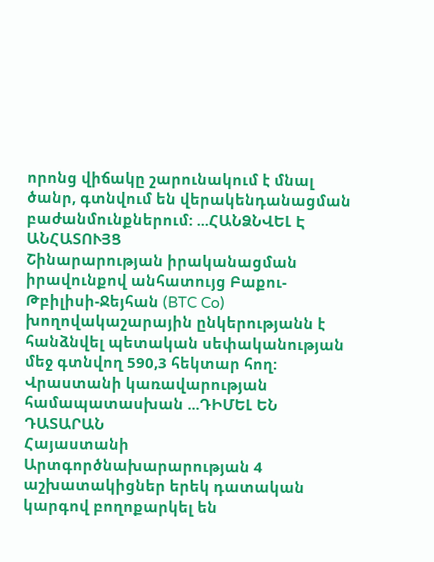որոնց վիճակը շարունակում է մնալ ծանր, գտնվում են վերակենդանացման բաժանմունքներում: ...ՀԱՆՁՆՎԵԼ Է ԱՆՀԱՏՈՒՅՑ
Շինարարության իրականացման իրավունքով անհատույց Բաքու-Թբիլիսի-Ջեյհան (BTC Co) խողովակաշարային ընկերությանն է հանձնվել պետական սեփականության մեջ գտնվող 590,3 հեկտար հող: Վրաստանի կառավարության համապատասխան ...ԴԻՄԵԼ ԵՆ ԴԱՏԱՐԱՆ
Հայաստանի Արտգործնախարարության 4 աշխատակիցներ երեկ դատական կարգով բողոքարկել են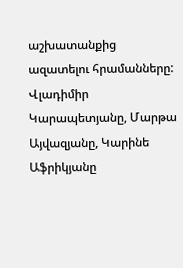աշխատանքից ազատելու հրամանները: Վլադիմիր Կարապետյանը, Մարթա Այվազյանը, Կարինե Աֆրիկյանը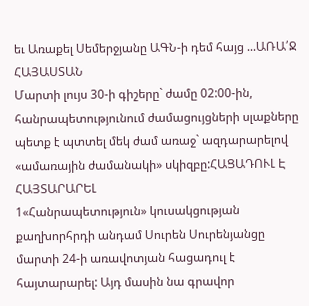եւ Առաքել Սեմերջյանը ԱԳՆ-ի դեմ հայց ...ԱՌԱ՛Ջ ՀԱՅԱՍՏԱՆ
Մարտի լույս 30-ի գիշերը` ժամը 02:00-ին, հանրապետությունում ժամացույցների սլաքները պետք է պտտել մեկ ժամ առաջ` ազդարարելով «ամառային ժամանակի» սկիզբը:ՀԱՑԱԴՈՒԼ Է ՀԱՅՏԱՐԱՐԵԼ
1«Հանրապետություն» կուսակցության քաղխորհրդի անդամ Սուրեն Սուրենյանցը մարտի 24-ի առավոտյան հացադուլ է հայտարարել: Այդ մասին նա գրավոր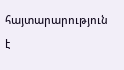հայտարարություն է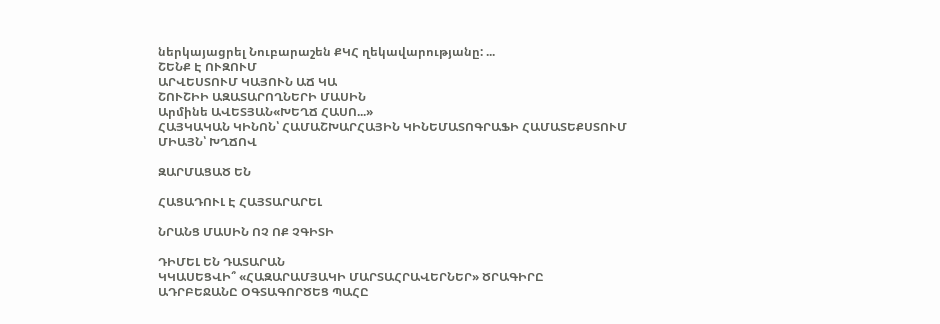ներկայացրել Նուբարաշեն ՔԿՀ ղեկավարությանը: ...
ՇԵՆՔ Է ՈՒԶՈՒՄ
ԱՐՎԵՍՏՈՒՄ ԿԱՅՈՒՆ ԱՃ ԿԱ
ՇՈՒՇԻԻ ԱԶԱՏԱՐՈՂՆԵՐԻ ՄԱՍԻՆ
Արմինե ԱՎԵՏՅԱՆ«ԽԵՂՃ ՀԱՍՈ...»
ՀԱՅԿԱԿԱՆ ԿԻՆՈՆ՝ ՀԱՄԱՇԽԱՐՀԱՅԻՆ ԿԻՆԵՄԱՏՈԳՐԱՖԻ ՀԱՄԱՏԵՔՍՏՈՒՄ
ՄԻԱՅՆ՝ ԽՂՃՈՎ

ԶԱՐՄԱՑԱԾ ԵՆ

ՀԱՑԱԴՈՒԼ Է ՀԱՅՏԱՐԱՐԵԼ

ՆՐԱՆՑ ՄԱՍԻՆ ՈՉ ՈՔ ՉԳԻՏԻ

ԴԻՄԵԼ ԵՆ ԴԱՏԱՐԱՆ
ԿԿԱՍԵՑՎԻ՞ «ՀԱԶԱՐԱՄՅԱԿԻ ՄԱՐՏԱՀՐԱՎԵՐՆԵՐ» ԾՐԱԳԻՐԸ
ԱԴՐԲԵՋԱՆԸ ՕԳՏԱԳՈՐԾԵՑ ՊԱՀԸ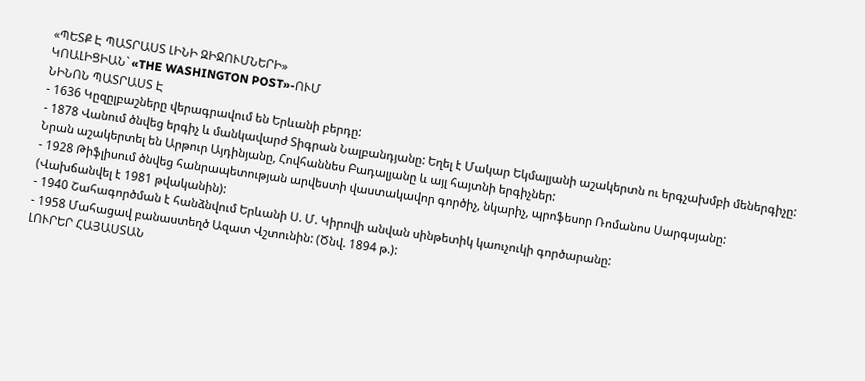«ՊԵՏՔ Է ՊԱՏՐԱՍՏ ԼԻՆԻ ԶԻՋՈՒՄՆԵՐԻ»
ԿՈԱԼԻՑԻԱՆ` «THE WASHINGTON POST»-ՈՒՄ
ՆԻՆՈՆ ՊԱՏՐԱՍՏ Է
- 1636 Կըզըլբաշները վերագրավում են Երևանի բերդը:
- 1878 Վանում ծնվեց երգիչ և մանկավարժ Տիգրան Նալբանդյանը: Եղել է Մակար Եկմալյանի աշակերտն ու երգչախմբի մեներգիչը: Նրան աշակերտել են Արթուր Այդինյանը, Հովհաննես Բադալյանը և այլ հայտնի երգիչներ:
- 1928 Թիֆլիսում ծնվեց հանրապետության արվեստի վաստակավոր գործիչ, նկարիչ, պրոֆեսոր Ռոմանոս Սարգսյանը: (Վախճանվել է 1981 թվականին):
- 1940 Շահագործման է հանձնվում Երևանի Ս. Մ. Կիրովի անվան սինթետիկ կաուչուկի գործարանը:
- 1958 Մահացավ բանաստեղծ Ազատ Վշտունին: (Ծնվ. 1894 թ.):
ԼՈՒՐԵՐ ՀԱՅԱՍՏԱՆ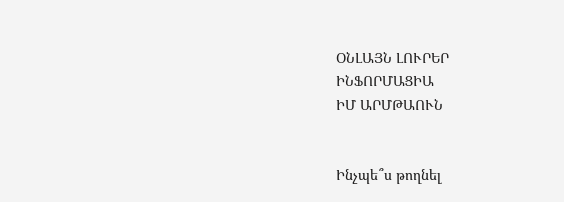ՕՆԼԱՅՆ ԼՈՒՐԵՐ
ԻՆՖՈՐՄԱՑԻԱ
ԻՄ ԱՐՄԹԱՈՒՆ


Ինչպե՞ս թողնել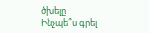ծխելը
Ինչպե՞ս գրել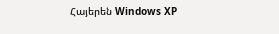Հայերեն Windows XP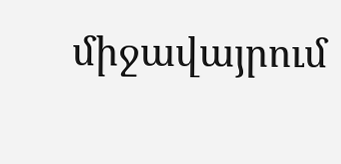միջավայրում